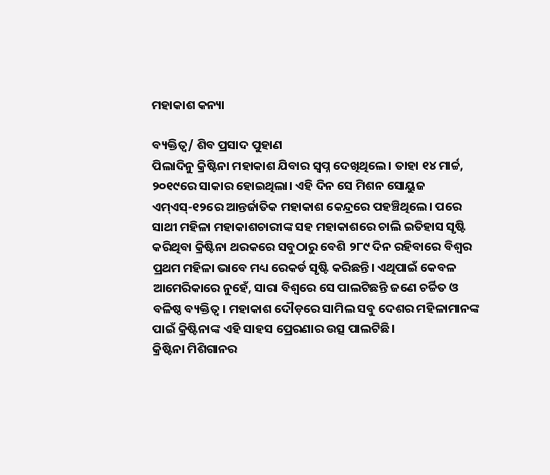ମହାକାଶ କନ୍ୟା

ବ୍ୟକ୍ତିତ୍ୱ/ ଶିବ ପ୍ରସାଦ ପୁହାଣ
ପିଲାଦିନୁ କ୍ରିଷ୍ଟିନା ମହାକାଶ ଯିବାର ସ୍ବପ୍ନ ଦେଖିଥିଲେ। ତାହା ୧୪ ମାର୍ଚ୍ଚ, ୨୦୧୯ରେ ସାକାର ହୋଇଥିଲା। ଏହି ଦିନ ସେ ମିଶନ ସୋୟୁଜ ଏମ୍‌ଏସ୍‌-୧୨ରେ ଆନ୍ତର୍ଜାତିକ ମହାକାଶ କେନ୍ଦ୍ରରେ ପହଞ୍ଚିଥିଲେ। ପରେ ସାଥୀ ମହିଳା ମହାକାଶଚାରୀଙ୍କ ସହ ମହାକାଶରେ ଚାଲି ଇତିହାସ ସୃଷ୍ଟି କରିଥିବା କ୍ରିଷ୍ଟିନା ଥରକରେ ସବୁଠାରୁ ବେଶି ୨୮୯ ଦିନ ରହିବାରେ ବିଶ୍ୱର ପ୍ରଥମ ମହିଳା ଭାବେ ମଧ୍ୟ ରେକର୍ଡ ସୃଷ୍ଟି କରିଛନ୍ତି। ଏଥିପାଇଁ କେବଳ ଆମେରିକାରେ ନୁହେଁ, ସାରା ବିଶ୍ୱରେ ସେ ପାଲଟିଛନ୍ତି ଜଣେ ଚର୍ଚ୍ଚିତ ଓ ବଳିଷ୍ଠ ବ୍ୟକ୍ତିତ୍ୱ। ମହାକାଶ ଦୌଡ଼ରେ ସାମିଲ ସବୁ ଦେଶର ମହିଳାମାନଙ୍କ ପାଇଁ କ୍ରିଷ୍ଟିନାଙ୍କ ଏହି ସାହସ ପ୍ରେରଣାର ଉତ୍ସ ପାଲଟିଛି।
କ୍ରିଷ୍ଟିନା ମିଶିଗାନର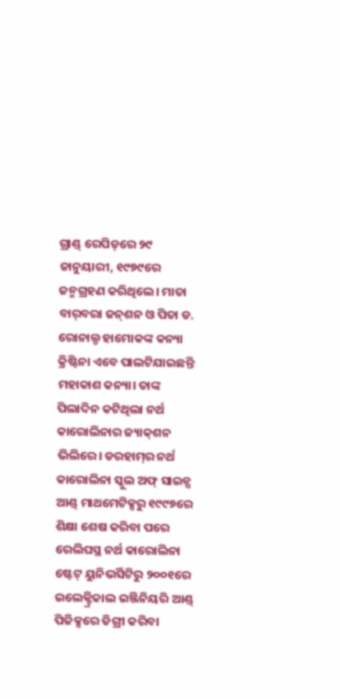ଗ୍ରାଣ୍ଡ୍‌ ରେପିଡ୍‌ରେ ୨୯ ଜାନୁୟାରୀ, ୧୯୭୯ରେ ଜନ୍ମଗ୍ରହଣ କରିଥିଲେ। ମାତା ବାର୍‌ବରା ଜନ୍‌ଶନ ଓ ପିତା ଡ. ରୋନାଲ୍ଡ ହାମୋକଙ୍କ କନ୍ୟା କ୍ରିଷ୍ଟିନା ଏବେ ପାଲଟିଯାଇଛନ୍ତି ମହାକାଶ କନ୍ୟା। ତାଙ୍କ ପିଲାଦିନ କଟିଥିଲା ନର୍ଥ କାରୋଲିନାର ଜ୍ୟାକ୍‌ଶନ ଭିଲିରେ। ଡରହାମ୍‌ର ନର୍ଥ କାରୋଲିନା ସ୍କୁଲ ଅଫ୍‌ ସାଇନ୍ସ ଆଣ୍ଡ୍‌ ମାଥମେଟିକ୍ସରୁ ୧୯୯୭ରେ ଶିକ୍ଷା ଶେଷ କରିବା ପରେ ରେଲିଘସ୍ଥ ନର୍ଥ କାରୋଲିନା ଷ୍ଟେଟ୍‌ ୟୁନିଭର୍ସିଟିରୁ ୨୦୦୧ରେ ଇଲେକ୍ଟ୍ରିକାଲ ଇଞ୍ଜିନିୟରି ଆଣ୍ଡ୍‌ ପିଜିକ୍ସରେ ଡିଗ୍ରୀ କରିବା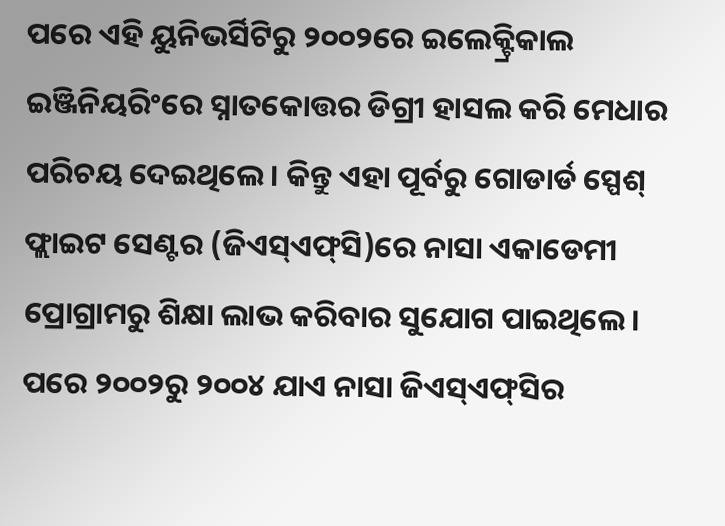ପରେ ଏହି ୟୁନିଭର୍ସିଟିରୁ ୨୦୦୨ରେ ଇଲେକ୍ଟ୍ରିକାଲ ଇଞ୍ଜିନିୟରିଂରେ ସ୍ନାତକୋତ୍ତର ଡିଗ୍ରୀ ହାସଲ କରି ମେଧାର ପରିଚୟ ଦେଇଥିଲେ। କିନ୍ତୁ ଏହା ପୂର୍ବରୁ ଗୋଡାର୍ଡ ସ୍ପେଶ୍‌ ଫ୍ଲାଇଟ ସେଣ୍ଟର (ଜିଏସ୍‌ଏଫ୍‌ସି)ରେ ନାସା ଏକାଡେମୀ ପ୍ରୋଗ୍ରାମରୁ ଶିକ୍ଷା ଲାଭ କରିବାର ସୁଯୋଗ ପାଇଥିଲେ। ପରେ ୨୦୦୨ରୁ ୨୦୦୪ ଯାଏ ନାସା ଜିଏସ୍‌ଏଫ୍‌ସିର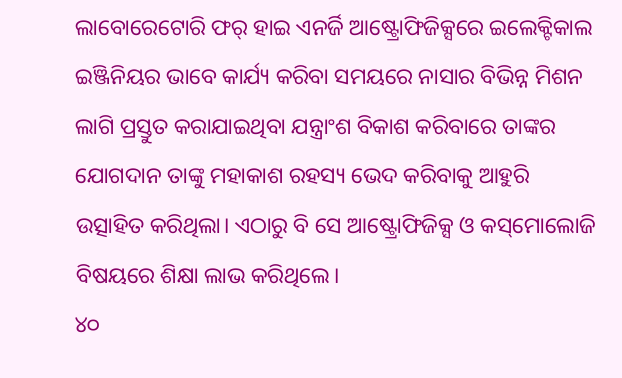ଲାବୋରେଟୋରି ଫର୍‌ ହାଇ ଏନର୍ଜି ଆଷ୍ଟ୍ରୋଫିଜିକ୍ସରେ ଇଲେକ୍ଟିକାଲ ଇଞ୍ଜିନିୟର ଭାବେ କାର୍ଯ୍ୟ କରିବା ସମୟରେ ନାସାର ବିଭିନ୍ନ ମିଶନ ଲାଗି ପ୍ରସ୍ତୁତ କରାଯାଇଥିବା ଯନ୍ତ୍ରାଂଶ ବିକାଶ କରିବାରେ ତାଙ୍କର ଯୋଗଦାନ ତାଙ୍କୁ ମହାକାଶ ରହସ୍ୟ ଭେଦ କରିବାକୁ ଆହୁରି ଉତ୍ସାହିତ କରିଥିଲା। ଏଠାରୁ ବି ସେ ଆଷ୍ଟ୍ରୋଫିଜିକ୍ସ ଓ କସ୍‌ମୋଲୋଜି ବିଷୟରେ ଶିକ୍ଷା ଲାଭ କରିଥିଲେ।
୪୦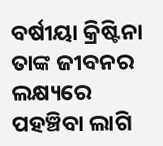ବର୍ଷୀୟା କ୍ରିଷ୍ଟିନା ତାଙ୍କ ଜୀବନର ଲକ୍ଷ୍ୟରେ ପହଞ୍ଚିବା ଲାଗି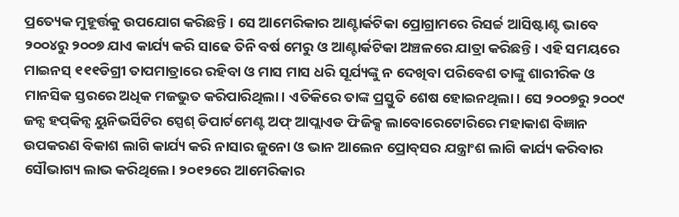ପ୍ରତ୍ୟେକ ମୁହୂର୍ତ୍ତକୁ ଉପଯୋଗ କରିଛନ୍ତି। ସେ ଆମେରିକାର ଆଣ୍ଟାର୍କଟିକା ପ୍ରୋଗ୍ରାମରେ ରିସର୍ଚ୍ଚ ଆସିଷ୍ଟାଣ୍ଟ ଭାବେ ୨୦୦୪ରୁ ୨୦୦୭ ଯାଏ କାର୍ଯ୍ୟ କରି ସାଢେ ତିନି ବର୍ଷ ମେରୁ ଓ ଆଣ୍ଟାର୍କଟିକା ଅଞ୍ଚଳରେ ଯାତ୍ରା କରିଛନ୍ତି। ଏହି ସମୟରେ ମାଇନସ୍‌ ୧୧୧ଡିଗ୍ରୀ ତାପମାତ୍ରାରେ ରହିବା ଓ ମାସ ମାସ ଧରି ସୂର୍ଯ୍ୟଙ୍କୁ ନ ଦେଖିବା ପରିବେଶ ତାଙ୍କୁ ଶାରୀରିକ ଓ ମାନସିକ ସ୍ତରରେ ଅଧିକ ମଜଭୁତ କରିପାରିଥିଲା। ଏତିକିରେ ତାଙ୍କ ପ୍ରସ୍ତୁତି ଶେଷ ହୋଇନଥିଲା। ସେ ୨୦୦୭ରୁ ୨୦୦୯ ଜନ୍ସ ହପ୍‌କିନ୍ସ ୟୁନିଭର୍ସିଟିର ସ୍ପେଶ୍‌ ଡିପାର୍ଟମେଣ୍ଟ ଅଫ୍‌ ଆପ୍ଲାଏଡ ଫିଜିକ୍ସ ଲାବୋରେଟୋରିରେ ମହାକାଶ ବିଜ୍ଞାନ ଉପକରଣ ବିକାଶ ଲାଗି କାର୍ଯ୍ୟ କରି ନାସାର ଜୁନୋ ଓ ଭାନ ଆଲେନ ପ୍ରୋବ୍‌ସର ଯନ୍ତ୍ରାଂଶ ଲାଗି କାର୍ଯ୍ୟ କରିବାର ସୌଭାଗ୍ୟ ଲାଭ କରିଥିଲେ। ୨୦୧୨ରେ ଆମେରିକାର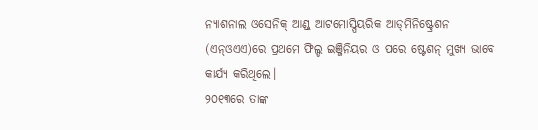ନ୍ୟାଶନାଲ ଓସେନିକ୍‌ ଆଣ୍ଡ୍‌ ଆଟମୋସ୍ପିୟରିକ ଆଡ୍‌ମିନିଷ୍ଟ୍ରେଶନ (ଏନ୍‌ଓଏଏ)ରେ ପ୍ରଥମେ ଫିଲ୍ଡ ଇଞ୍ଜିନିୟର ଓ ପରେ ଷ୍ଟେଶନ୍‌ ମୁଖ୍ୟ ଭାବେ କାର୍ଯ୍ୟ କରିଥିଲେ।
୨୦୧୩ରେ ତାଙ୍କ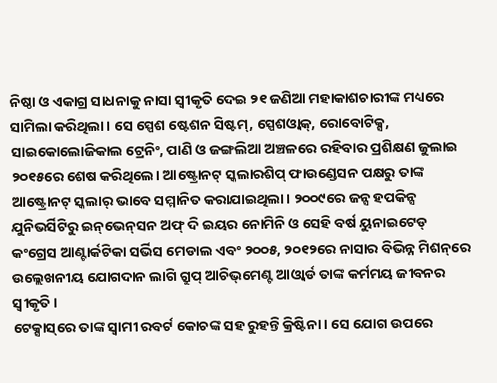ନିଷ୍ଠା ଓ ଏକାଗ୍ର ସାଧନାକୁ ନାସା ସ୍ବୀକୃତି ଦେଇ ୨୧ ଜଣିଆ ମହାକାଶଚାରୀଙ୍କ ମଧ୍ୟରେ ସାମିଲା କରିଥିଲା। ସେ ସ୍ପେଶ ଷ୍ଟେଶନ ସିଷ୍ଟମ୍‌, ସ୍ପେଶଓ୍ବାକ୍‌, ରୋବୋଟିକ୍ସ, ସାଇକୋଲୋଜିକାଲ ଟ୍ରେନିଂ, ପାଣି ଓ ଜଙ୍ଗଲିଆ ଅଞ୍ଚଳରେ ରହିବାର ପ୍ରଶିକ୍ଷଣ ଜୁଲାଇ ୨୦୧୫ରେ ଶେଷ କରିଥିଲେ। ଆଷ୍ଟ୍ରୋନଟ୍‌ ସ୍କଲାରଶିପ୍‌ ଫାଉଣ୍ଡେସନ ପକ୍ଷରୁ ତାଙ୍କ ଆଷ୍ଟ୍ରୋନଟ୍‌ ସ୍କଲାର୍‌ ଭାବେ ସମ୍ମାନିତ କରାଯାଇଥିଲା। ୨୦୦୯ରେ ଜନ୍ସ ହପକିନ୍ସ ଯୁନିଭର୍ସିଟିରୁ ଇନ୍‌ଭେନ୍‌ସନ ଅଫ୍‌ ଦି ଇୟର ନୋମିନି ଓ ସେହି ବର୍ଷ ୟୁନାଇଟେଡ୍‌ କଂଗ୍ରେସ ଆଣ୍ଟାର୍କଟିକା ସର୍ଭିସ ମେଡାଲ ଏବଂ ୨୦୦୫, ୨୦୧୨ରେ ନାସାର ବିଭିନ୍ନ ମିଶନ୍‌ରେ ଉଲ୍ଲେଖନୀୟ ଯୋଗଦାନ ଲାଗି ଗ୍ରୁପ୍‌ ଆଚିଭ୍‌ମେଣ୍ଟ ଆଓ୍ବାର୍ଡ ତାଙ୍କ କର୍ମମୟ ଜୀବନର ସ୍ବୀକୃତି।
ଟେକ୍ସାସ୍‌ରେ ତାଙ୍କ ସ୍ବାମୀ ରବର୍ଟ କୋଚଙ୍କ ସହ ରୁହନ୍ତି କ୍ରିଷ୍ଟିନା। ସେ ଯୋଗ ଉପରେ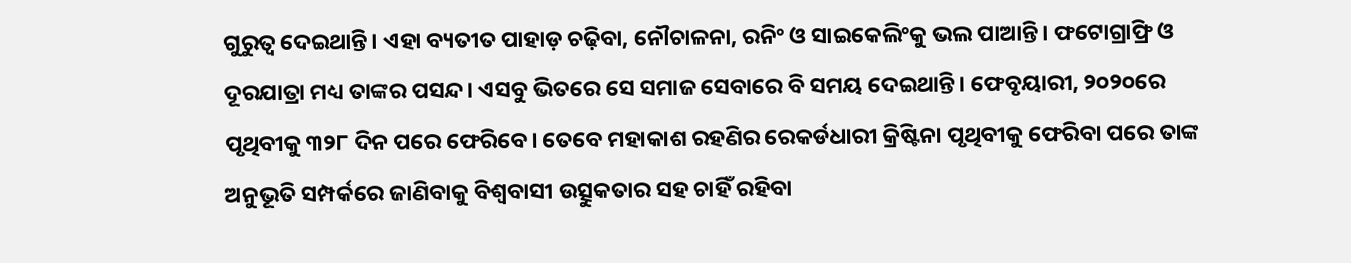ଗୁରୁତ୍ୱ ଦେଇଥାନ୍ତି। ଏହା ବ୍ୟତୀତ ପାହାଡ଼ ଚଢ଼ିବା, ନୌଚାଳନା, ରନିଂ ଓ ସାଇକେଲିଂକୁ ଭଲ ପାଆନ୍ତି। ଫଟୋଗ୍ରାଫ୍ରି ଓ ଦୂରଯାତ୍ରା ମଧ୍ୟ ତାଙ୍କର ପସନ୍ଦ। ଏସବୁ ଭିତରେ ସେ ସମାଜ ସେବାରେ ବି ସମୟ ଦେଇଥାନ୍ତି। ଫେବୃୟାରୀ, ୨୦୨୦ରେ ପୃଥିବୀକୁ ୩୨୮ ଦିନ ପରେ ଫେରିବେ। ତେବେ ମହାକାଶ ରହଣିର ରେକର୍ଡଧାରୀ କ୍ରିଷ୍ଟିନା ପୃଥିବୀକୁ ଫେରିବା ପରେ ତାଙ୍କ ଅନୁଭୂତି ସମ୍ପର୍କରେ ଜାଣିବାକୁ ବିଶ୍ୱବାସୀ ଉତ୍ସୁକତାର ସହ ଚାହିଁ ରହିବା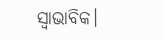ସ୍ବାଭାବିକ।